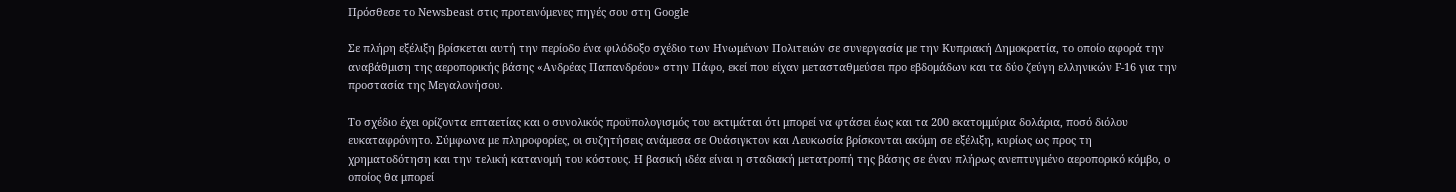Πρόσθεσε το Newsbeast στις προτεινόμενες πηγές σου στη Google

Σε πλήρη εξέλιξη βρίσκεται αυτή την περίοδο ένα φιλόδοξο σχέδιο των Ηνωμένων Πολιτειών σε συνεργασία με την Κυπριακή Δημοκρατία, το οποίο αφορά την αναβάθμιση της αεροπορικής βάσης «Ανδρέας Παπανδρέου» στην Πάφο, εκεί που είχαν μετασταθμεύσει προ εβδομάδων και τα δύο ζεύγη ελληνικών F-16 για την προστασία της Μεγαλονήσου.

Το σχέδιο έχει ορίζοντα επταετίας και ο συνολικός προϋπολογισμός του εκτιμάται ότι μπορεί να φτάσει έως και τα 200 εκατομμύρια δολάρια, ποσό διόλου ευκαταφρόνητο. Σύμφωνα με πληροφορίες, οι συζητήσεις ανάμεσα σε Ουάσιγκτον και Λευκωσία βρίσκονται ακόμη σε εξέλιξη, κυρίως ως προς τη χρηματοδότηση και την τελική κατανομή του κόστους. Η βασική ιδέα είναι η σταδιακή μετατροπή της βάσης σε έναν πλήρως ανεπτυγμένο αεροπορικό κόμβο, ο οποίος θα μπορεί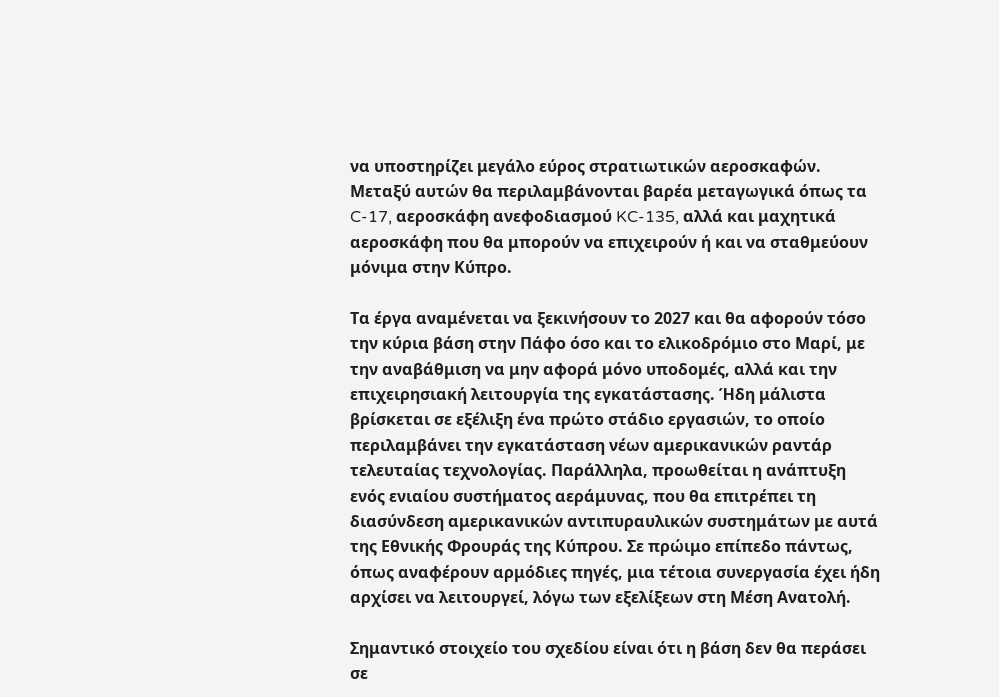να υποστηρίζει μεγάλο εύρος στρατιωτικών αεροσκαφών. Μεταξύ αυτών θα περιλαμβάνονται βαρέα μεταγωγικά όπως τα C-17, αεροσκάφη ανεφοδιασμού KC-135, αλλά και μαχητικά αεροσκάφη που θα μπορούν να επιχειρούν ή και να σταθμεύουν μόνιμα στην Κύπρο.

Τα έργα αναμένεται να ξεκινήσουν το 2027 και θα αφορούν τόσο την κύρια βάση στην Πάφο όσο και το ελικοδρόμιο στο Μαρί, με την αναβάθμιση να μην αφορά μόνο υποδομές, αλλά και την επιχειρησιακή λειτουργία της εγκατάστασης. Ήδη μάλιστα βρίσκεται σε εξέλιξη ένα πρώτο στάδιο εργασιών, το οποίο περιλαμβάνει την εγκατάσταση νέων αμερικανικών ραντάρ τελευταίας τεχνολογίας. Παράλληλα, προωθείται η ανάπτυξη ενός ενιαίου συστήματος αεράμυνας, που θα επιτρέπει τη διασύνδεση αμερικανικών αντιπυραυλικών συστημάτων με αυτά της Εθνικής Φρουράς της Κύπρου. Σε πρώιμο επίπεδο πάντως, όπως αναφέρουν αρμόδιες πηγές, μια τέτοια συνεργασία έχει ήδη αρχίσει να λειτουργεί, λόγω των εξελίξεων στη Μέση Ανατολή.

Σημαντικό στοιχείο του σχεδίου είναι ότι η βάση δεν θα περάσει σε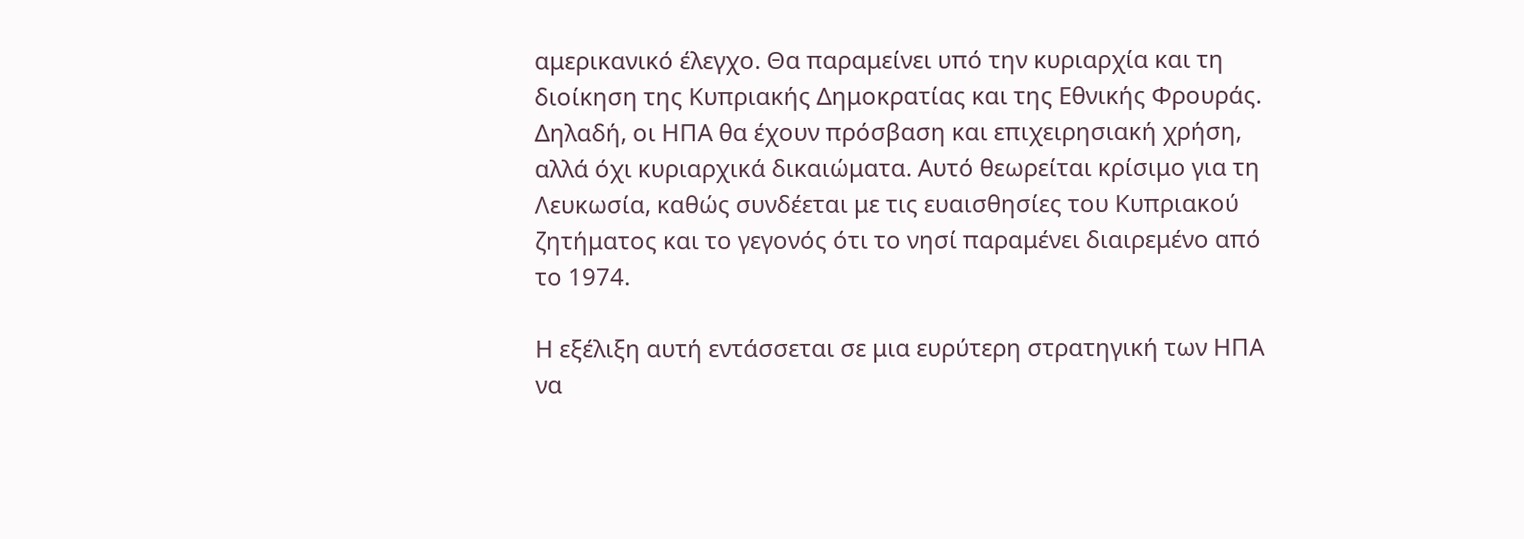αμερικανικό έλεγχο. Θα παραμείνει υπό την κυριαρχία και τη διοίκηση της Κυπριακής Δημοκρατίας και της Εθνικής Φρουράς. Δηλαδή, οι ΗΠΑ θα έχουν πρόσβαση και επιχειρησιακή χρήση, αλλά όχι κυριαρχικά δικαιώματα. Αυτό θεωρείται κρίσιμο για τη Λευκωσία, καθώς συνδέεται με τις ευαισθησίες του Κυπριακού ζητήματος και το γεγονός ότι το νησί παραμένει διαιρεμένο από το 1974.

Η εξέλιξη αυτή εντάσσεται σε μια ευρύτερη στρατηγική των ΗΠΑ να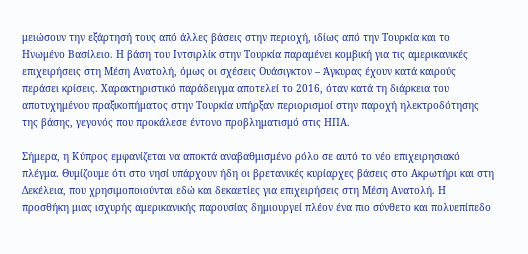μειώσουν την εξάρτησή τους από άλλες βάσεις στην περιοχή, ιδίως από την Τουρκία και το Ηνωμένο Βασίλειο. Η βάση του Ιντσιρλίκ στην Τουρκία παραμένει κομβική για τις αμερικανικές επιχειρήσεις στη Μέση Ανατολή, όμως οι σχέσεις Ουάσιγκτον – Άγκυρας έχουν κατά καιρούς περάσει κρίσεις. Χαρακτηριστικό παράδειγμα αποτελεί το 2016, όταν κατά τη διάρκεια του αποτυχημένου πραξικοπήματος στην Τουρκία υπήρξαν περιορισμοί στην παροχή ηλεκτροδότησης της βάσης, γεγονός που προκάλεσε έντονο προβληματισμό στις ΗΠΑ.

Σήμερα, η Κύπρος εμφανίζεται να αποκτά αναβαθμισμένο ρόλο σε αυτό το νέο επιχειρησιακό πλέγμα. Θυμίζουμε ότι στο νησί υπάρχουν ήδη οι βρετανικές κυρίαρχες βάσεις στο Ακρωτήρι και στη Δεκέλεια, που χρησιμοποιούνται εδώ και δεκαετίες για επιχειρήσεις στη Μέση Ανατολή. Η προσθήκη μιας ισχυρής αμερικανικής παρουσίας δημιουργεί πλέον ένα πιο σύνθετο και πολυεπίπεδο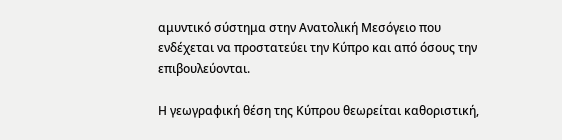αμυντικό σύστημα στην Ανατολική Μεσόγειο που ενδέχεται να προστατεύει την Κύπρο και από όσους την επιβουλεύονται.

Η γεωγραφική θέση της Κύπρου θεωρείται καθοριστική,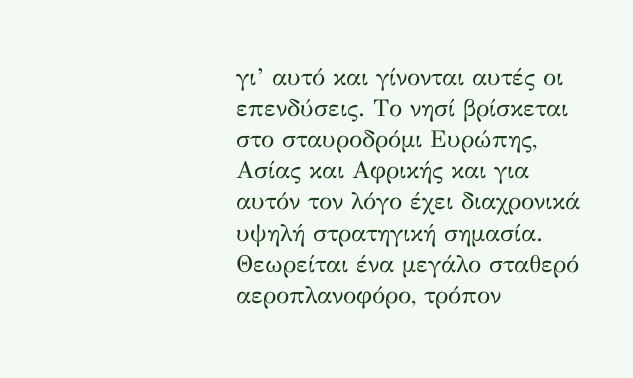γι’ αυτό και γίνονται αυτές οι επενδύσεις. Το νησί βρίσκεται στο σταυροδρόμι Ευρώπης, Ασίας και Αφρικής και για αυτόν τον λόγο έχει διαχρονικά υψηλή στρατηγική σημασία. Θεωρείται ένα μεγάλο σταθερό αεροπλανοφόρο, τρόπον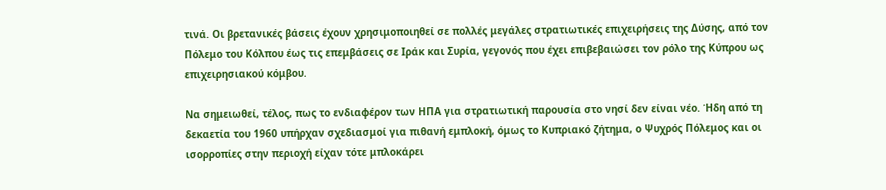τινά. Οι βρετανικές βάσεις έχουν χρησιμοποιηθεί σε πολλές μεγάλες στρατιωτικές επιχειρήσεις της Δύσης, από τον Πόλεμο του Κόλπου έως τις επεμβάσεις σε Ιράκ και Συρία, γεγονός που έχει επιβεβαιώσει τον ρόλο της Κύπρου ως επιχειρησιακού κόμβου.

Να σημειωθεί, τέλος, πως το ενδιαφέρον των ΗΠΑ για στρατιωτική παρουσία στο νησί δεν είναι νέο. Ήδη από τη δεκαετία του 1960 υπήρχαν σχεδιασμοί για πιθανή εμπλοκή, όμως το Κυπριακό ζήτημα, ο Ψυχρός Πόλεμος και οι ισορροπίες στην περιοχή είχαν τότε μπλοκάρει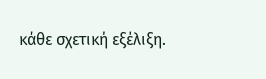κάθε σχετική εξέλιξη.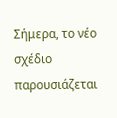Σήμερα, το νέο σχέδιο παρουσιάζεται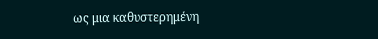ως μια καθυστερημένη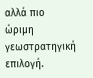αλλά πιο ώριμη γεωστρατηγική επιλογή.